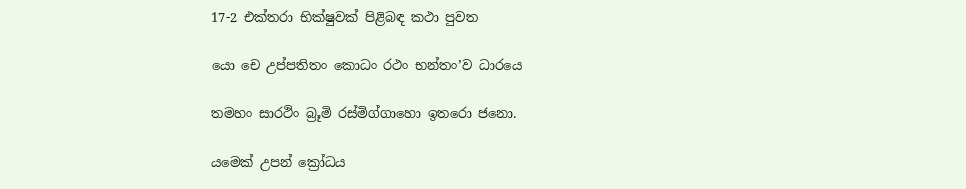17-2 එක්තරා භික්ෂුවක් පිළිබඳ කථා පුවත

යො චෙ උප්පතිතං කොධං රථං භන්තං’ව ධාරයෙ

තමහං සාරථිං බ්‍රූමි රස්මිග්ගාහො ඉතරො ජනො.

යමෙක් උපන් ක්‍රෝධය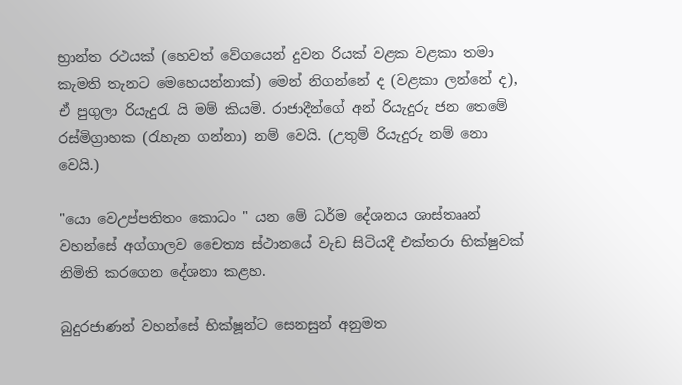භ්‍රාන්ත රථයක් (හෙවත් වේගයෙන් දුවන රියක් වළක වළකා තමා කැමති තැනට මෙහෙයන්නාක්) මෙන් නිගන්නේ ද (වළකා ලන්නේ ද), ඒ පුගුලා රියැදුරැ යි මම් කියමි. රාජාදීන්ගේ අන් රියැදුරු ජන තෙමේ රස්මිග්‍රාහක (රැහැන ගන්නා) නම් වෙයි. (උතුම් රියැදුරු නම් නො වෙයි.)

"යො වෙඋප්පතිතං කොධං " යන මේ ධර්ම දේශනය ශාස්තෲන් වහන්සේ අග්ගාලව චෛත්‍ය ස්ථානයේ වැඩ සිටියදී එක්තරා භික්ෂුවක් නිමිති කරගෙන දේශනා කළහ.

බුදුරජාණන් වහන්සේ භික්ෂූන්ට සෙනසුන් අනුමත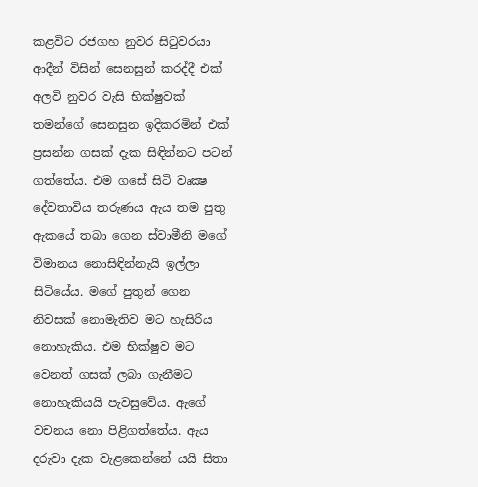කළවිට රජගහ නුවර සිටුවරයා ආදීන් විසින් සෙනසුන් කරද්දී එක් අලවි නුවර වැසි භික්ෂුවක් තමන්ගේ සෙනසුන ඉදිකරමින් එක් ප්‍රසන්න ගසක් දැක සිඳින්නට පටන් ගත්තේය. එම ගසේ සිටි වෘක්‍ෂ දේවතාවිය තරුණය ඇය තම පුතු ඇකයේ තබා ගෙන ස්වාමීනි මගේ විමානය නොසිඳින්නැයි ඉල්ලා සිටියේය. මගේ පුතුන් ගෙන නිවසක් නොමැතිව මට හැසිරිය නොහැකිය. එම භික්ෂුව මට වෙනත් ගසක් ලබා ගැනීමට නොහැකියයි පැවසුවේය. ඇගේ වචනය නො පිළිගත්තේය. ඇය දරුවා දැක වැළකෙන්නේ යයි සිතා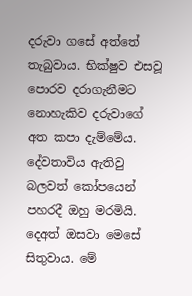දරුවා ගසේ අත්තේ තැබුවාය. භික්ෂුව එසවූ පොරව දරාගැනීමට නොහැකිව දරුවාගේ අත කපා දැම්මේය. දේවතාවිය ඇතිවු බලවත් කෝපයෙන් පහරදී ඔහු මරමියි. දෙඅත් ඔසවා මෙසේ සිතුවාය. මේ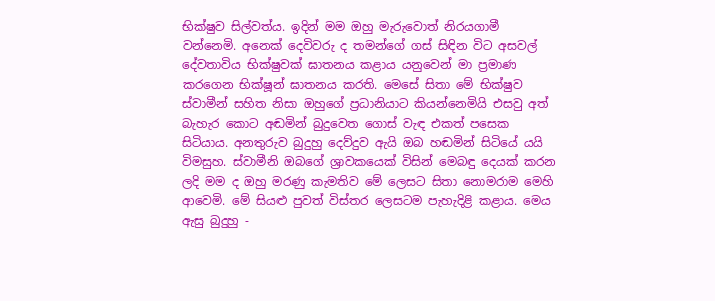භික්ෂුව සිල්වත්ය. ඉදින් මම ඔහු මැරුවොත් නිරයගාමී වන්නෙමි. අනෙක් දෙවිවරු ද තමන්ගේ ගස් සිඳින විට අසවල් දේවතාවිය භික්ෂුවක් ඝාතනය කළාය යනුවෙන් මා ප්‍රමාණ කරගෙන භික්ෂූන් ඝාතනය කරති. මෙසේ සිතා මේ භික්ෂුව ස්වාමීන් සහිත නිසා ඔහුගේ ප්‍රධානියාට කියන්නෙමියි එසවු අත් බැහැර කොට අඬමින් බුදුවෙත ගොස් වැඳ එකත් පසෙක සිටියාය. අනතුරුව බුදුහු දෙව්දුව ඇයි ඔබ හඬමින් සිටියේ යයි විමසුහ. ස්වාමීනි ඔබගේ ශ්‍රාවකයෙක් විසින් මෙබඳු දෙයක් කරන ලදි මම ද ඔහු මරණු කැමතිව මේ ලෙසට සිතා නොමරාම මෙහි ආවෙමි. මේ සියළු පුවත් විස්තර ලෙසටම පැහැදිළි කළාය. මෙය ඇසු බුදුහු -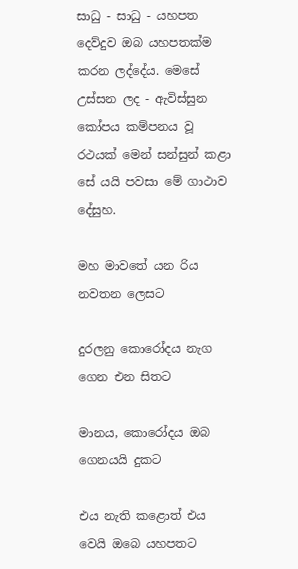සාධු - සාධු - යහපත දෙව්දුව ඔබ යහපතක්ම කරන ලද්දේය. මෙසේ උස්සන ලද - ඇවිස්සුන කෝපය කම්පනය වූ රථයක් මෙන් සන්සුන් කළා සේ යයි පවසා මේ ගාථාව දේසුහ.

මහ මාවතේ යන රිය නවතන ලෙසට

දුරලනු කොරෝදය නැග ගෙන එන සිතට

මානය, කොරෝදය ඔබ ගෙනයයි දුකට

එය නැති කළොත් එය වෙයි ඔබෙ යහපතට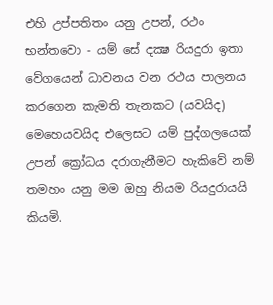එහි උප්පතිතං යනු උපන්, රථං භන්තවො - යම් සේ දක්‍ෂ රියදුරා ඉතා වේගයෙන් ධාවනය වන රථය පාලනය කරගෙන කැමති තැනකට (යවයිද) මෙහෙයවයිද එලෙසට යම් පුද්ගලයෙක් උපන් ක්‍රෝධය දරාගැනීමට හැකිවේ නම් තමහං යනු මම ඔහු නියම රියදුරායයි කියමි.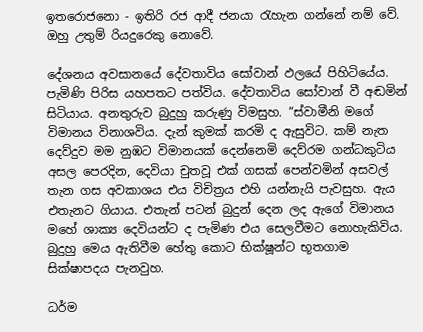ඉතරොජනො - ඉතිරි රජ ආදී ජනයා රැහැන ගන්නේ නම් වේ. ඔහු උතුම් රියදුරෙකු නොවේ.

දේශනය අවසානයේ දේවතාවිය සෝවාන් ඵලයේ පිහිටියේය. පැමිණි පිරිස යහපතට පත්විය. දේවතාවිය සෝවාන් වී අඬමින් සිටියාය. අනතුරුව බුදුහු කරුණු විමසුහ. “ස්වාමීනි මගේ විමානය විනාශවිය. දැන් කුමක් කරමි ද ඇසුවිට. කම් නැත දෙව්දුව මම නුඹට විමානයක් දෙන්නෙමි දෙව්රම ගන්ධකුටිය අසල පෙරදින, දෙවියා චුතවූ එක් ගසක් පෙන්වමින් අසවල් තැන ගස අවකාශය එය විචිත්‍රය එහි යන්නැයි පැවසුහ. ඇය එතැනට ගියාය. එතැන් පටන් බුදුන් දෙන ලද ඇගේ විමානය මහේ ශාක්‍ය දෙවියන්ට ද පැමිණ එය සෙලවීමට නොහැකිවිය. බුදුහු මෙය ඇතිවීම හේතු කොට භික්ෂූන්ට භූතගාම සික්ෂාපදය පැනවුහ.

ධර්ම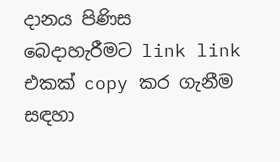දානය පිණිස බෙදාහැරීමට link link එකක් copy කර ගැනීම සඳහා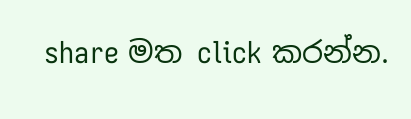share මත click කරන්න.